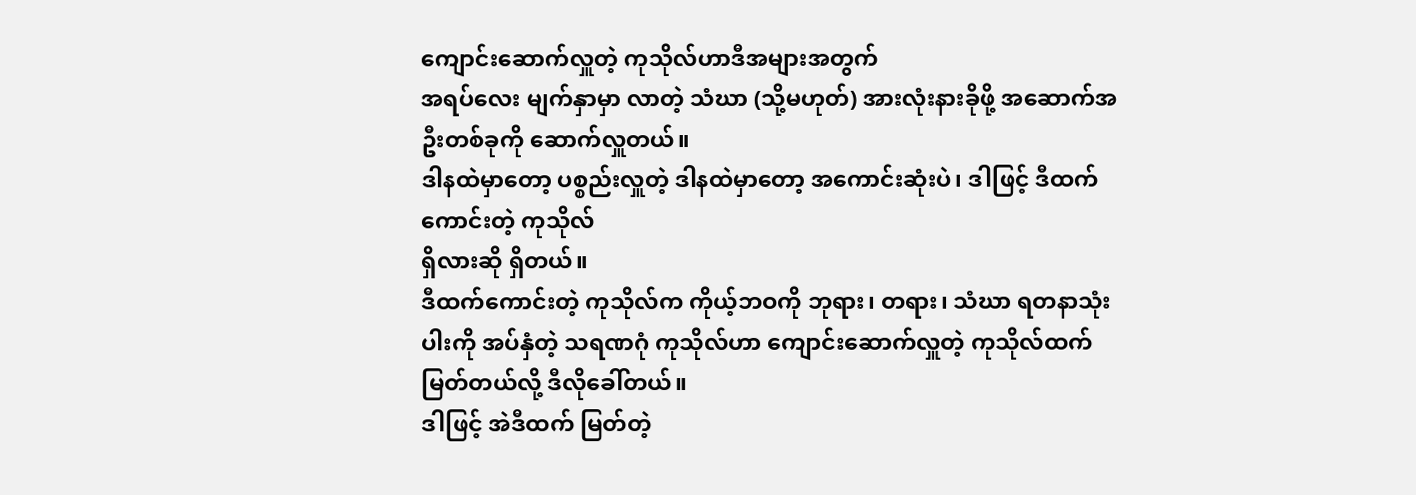ကျောင်းဆောက်လှူတဲ့ ကုသိုလ်ဟာဒီအများအတွက်
အရပ်လေး မျက်နှာမှာ လာတဲ့ သံဃာ (သို့မဟုတ်) အားလုံးနားခိုဖို့ အဆောက်အဦးတစ်ခုကို ဆောက်လှူတယ်။
ဒါနထဲမှာတော့ ပစ္စည်းလှူတဲ့ ဒါနထဲမှာတော့ အကောင်းဆုံးပဲ၊ ဒါဖြင့် ဒီထက်ကောင်းတဲ့ ကုသိုလ်
ရှိလားဆို ရှိတယ်။
ဒီထက်ကောင်းတဲ့ ကုသိုလ်က ကိုယ့်ဘဝကို ဘုရား၊ တရား၊ သံဃာ ရတနာသုံးပါးကို အပ်နှံတဲ့ သရဏဂုံ ကုသိုလ်ဟာ ကျောင်းဆောက်လှူတဲ့ ကုသိုလ်ထက် မြတ်တယ်လို့ ဒီလိုခေါ်တယ်။
ဒါဖြင့် အဲဒီထက် မြတ်တဲ့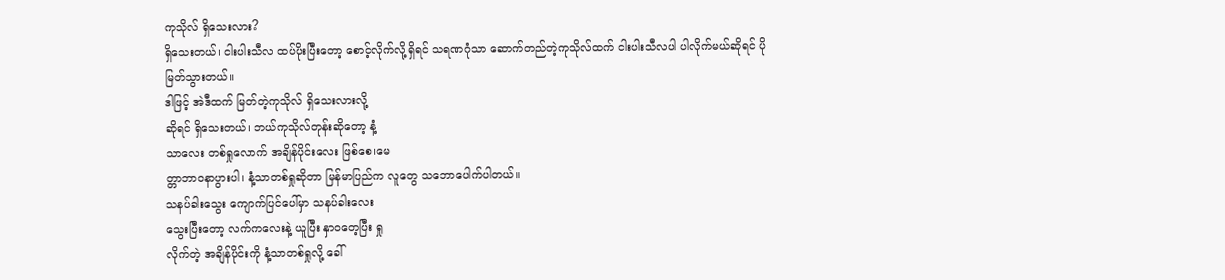ကုသိုလ် ရှိသေးလား?
ရှိသေးတယ်၊ ငါးပါးသီလ ထပ်ပိုးပြီးတော့ စောင့်လိုက်လို့ရှိရင် သရဏဂုံသာ ဆောက်တည်တဲ့ကုသိုလ်ထက် ငါးပါးသီလပါ ပါလိုက်မယ်ဆိုရင် ပို
မြတ်သွားတယ်။
ဒါဖြင့် အဲဒီထက် မြတ်တဲ့ကုသိုလ် ရှိသေးလားလို့
ဆိုရင် ရှိသေးတယ်၊ ဘယ်ကုသိုလ်တုန်းဆိုတော့ နံ့
သာလေး တစ်ရှုလောက် အချိန်ပိုင်းလေး ဖြစ်စေ၊မေ
တ္တာဘာဝနာပွားပါ၊ နံ့သာတစ်ရှုဆိုတာ မြန်မာပြည်က လူတွေ သဘောပေါက်ပါတယ်။
သနပ်ခါးသွေး ကျောက်ပြင်ပေါ်မှာ သနပ်ခါးလေး
သွေးပြီးတော့ လက်ကလေးနဲ့ ယူပြီး နှာဝတေ့ပြီး ရှု
လိုက်တဲ့ အချိန်ပိုင်းကို နံ့သာတစ်ရှုလို့ ခေါ်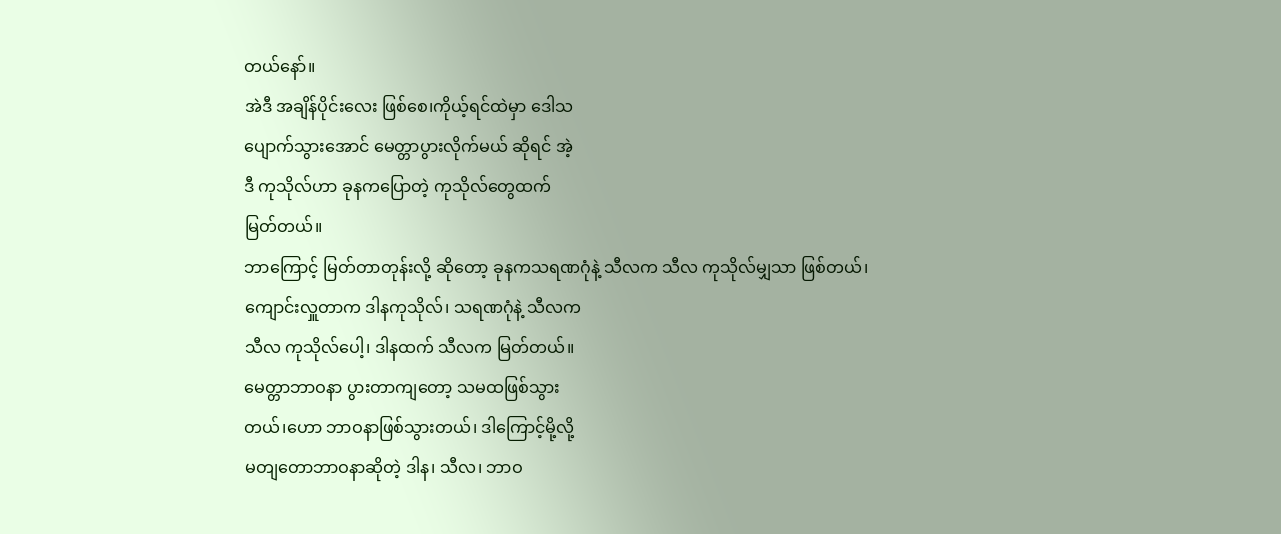တယ်နော်။
အဲဒီ အချိန်ပိုင်းလေး ဖြစ်စေ၊ကိုယ့်ရင်ထဲမှာ ဒေါသ
ပျောက်သွားအောင် မေတ္တာပွားလိုက်မယ် ဆိုရင် အဲ့
ဒီ ကုသိုလ်ဟာ ခုနကပြောတဲ့ ကုသိုလ်တွေထက်
မြတ်တယ်။
ဘာကြောင့် မြတ်တာတုန်းလို့ ဆိုတော့ ခုနကသရဏဂုံနဲ့ သီလက သီလ ကုသိုလ်မျှသာ ဖြစ်တယ်၊
ကျောင်းလှူတာက ဒါနကုသိုလ်၊ သရဏဂုံနဲ့ သီလက
သီလ ကုသိုလ်ပေါ့၊ ဒါနထက် သီလက မြတ်တယ်။
မေတ္တာဘာဝနာ ပွားတာကျတော့ သမထဖြစ်သွား
တယ်၊ဟော ဘာဝနာဖြစ်သွားတယ်၊ ဒါကြောင့်မို့လို့
မတျတောဘာဝနာဆိုတဲ့ ဒါန၊ သီလ၊ ဘာဝ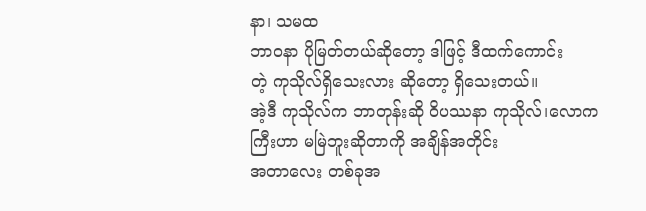နာ၊ သမထ
ဘာဝနာ ပိုမြတ်တယ်ဆိုတော့ ဒါဖြင့် ဒီထက်ကောင်း
တဲ့ ကုသိုလ်ရှိသေးလား ဆိုတော့ ရှိသေးတယ်။
အဲ့ဒီ ကုသိုလ်က ဘာတုန်းဆို ဝိပဿနာ ကုသိုလ်၊လောကကြီးဟာ မမြဲဘူးဆိုတာကို အချိန်အတိုင်း
အတာလေး တစ်ခုအ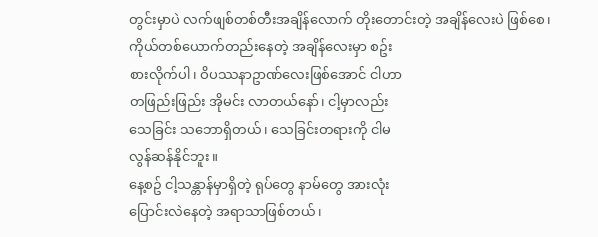တွင်းမှာပဲ လက်ဖျစ်တစ်တီးအချိန်လောက် တိုးတောင်းတဲ့ အချိန်လေးပဲ ဖြစ်စေ၊
ကိုယ်တစ်ယောက်တည်းနေတဲ့ အချိန်လေးမှာ စဥ်း
စားလိုက်ပါ၊ ဝိပဿနာဥာဏ်လေးဖြစ်အောင် ငါဟာ
တဖြည်းဖြည်း အိုမင်း လာတယ်နော်၊ ငါ့မှာလည်း
သေခြင်း သဘောရှိတယ်၊ သေခြင်းတရားကို ငါမ
လွန်ဆန်နိုင်ဘူး။
နေ့စဥ် ငါ့သန္တာန်မှာရှိတဲ့ ရုပ်တွေ နာမ်တွေ အားလုံး
ပြောင်းလဲနေတဲ့ အရာသာဖြစ်တယ်၊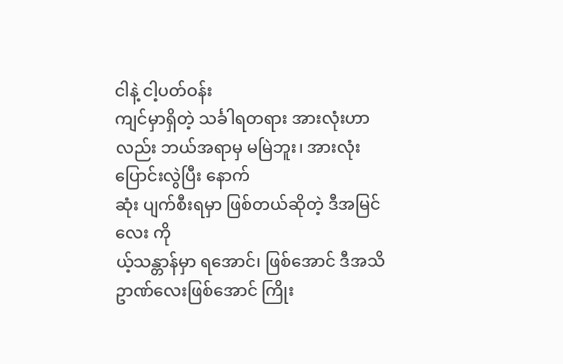ငါနဲ့ ငါ့ပတ်ဝန်း
ကျင်မှာရှိတဲ့ သင်္ခါရတရား အားလုံးဟာလည်း ဘယ်အရာမှ မမြဲဘူး၊ အားလုံး ပြောင်းလွဲပြီး နောက်
ဆုံး ပျက်စီးရမှာ ဖြစ်တယ်ဆိုတဲ့ ဒီအမြင်လေး ကို
ယ့်သန္တာန်မှာ ရအောင်၊ ဖြစ်အောင် ဒီအသိဥာဏ်လေးဖြစ်အောင် ကြိုး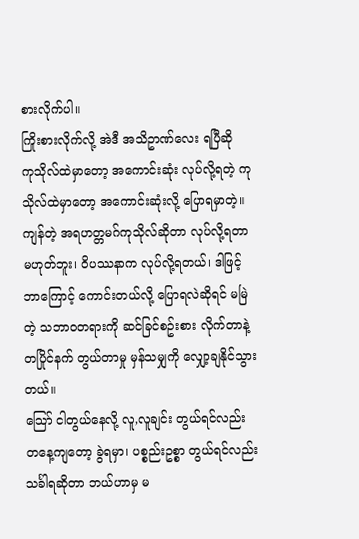စားလိုက်ပါ။
ကြိုးစားလိုက်လို့ အဲဒီ အသိဥာဏ်လေး ရပြီဆို
ကုသိုလ်ထဲမှာတော့ အကောင်းဆုံး လုပ်လို့ရတဲ့ ကု
သိုလ်ထဲမှာတော့ အကောင်းဆုံးလို့ ပြောရမှာတဲ့။
ကျန်တဲ့ အရဟတ္တမဂ်ကုသိုလ်ဆိုတာ လုပ်လို့ရတာ
မဟုတ်ဘူး၊ ဝိပဿနာက လုပ်လို့ရတယ်၊ ဒါဖြင့်
ဘာကြောင့် ကောင်းတယ်လို့ ပြောရလဲဆိုရင် မမြဲ
တဲ့ သဘာဝတရားကို ဆင်ခြင်စဥ်းစား လိုက်တာနဲ့
တပြိုင်နက် တွယ်တာမှု မှန်သမျှကို လျှော့ချနိုင်သွား
တယ်။
သြော် ငါတွယ်နေလို့ လူ,လူချင်း တွယ်ရင်လည်း
တနေ့ကျတော့ ခွဲရမှာ၊ ပစ္စည်းဥစ္စာ တွယ်ရင်လည်း
သင်္ခါရဆိုတာ ဘယ်ဟာမှ မ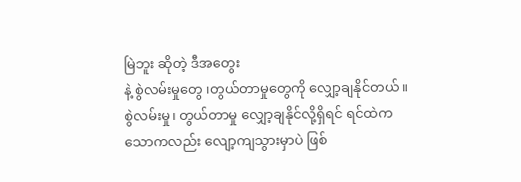မြဲဘူး ဆိုတဲ့ ဒီအတွေး
နဲ့ စွဲလမ်းမှုတွေ ၊တွယ်တာမှုတွေကို လျှော့ချနိုင်တယ်။
စွဲလမ်းမှု၊ တွယ်တာမှု လျှော့ချနိုင်လို့ရှိရင် ရင်ထဲက
သောကလည်း လျော့ကျသွားမှာပဲ ဖြစ်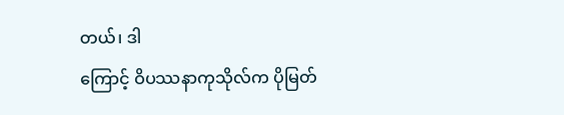တယ်၊ ဒါ
ကြောင့် ဝိပဿနာကုသိုလ်က ပိုမြတ်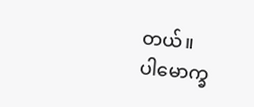တယ်။
ပါမောက္ခ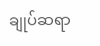ချုပ်ဆရာ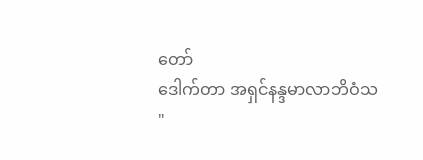တော်
ဒေါက်တာ အရှင်နန္ဒမာလာဘိဝံသ
"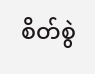စိတ်စွဲ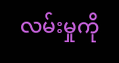လမ်းမှုကို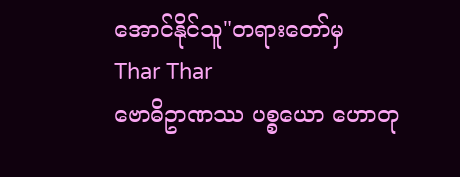အောင်နိုင်သူ"တရားတော်မှ
Thar Thar
ဗောဓိဥာဏဿ ပစ္စယော ဟောတု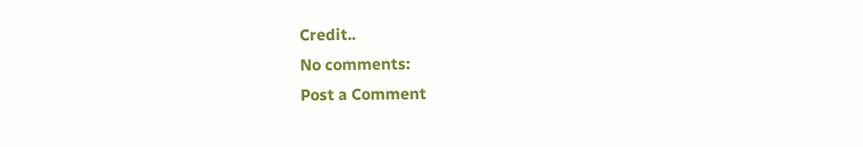Credit..
No comments:
Post a Comment